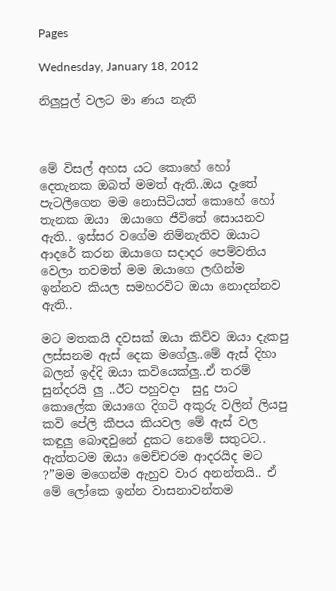Pages

Wednesday, January 18, 2012

නිලුපුල් වලට මා ණය නැති



මේ විසල් අහස යට කොහේ හෝ දෙතැනක ඔබත් මමත් ඇති..ඔය දෑතේ පැටලීගෙන මම නොසිටියත් කොහේ හෝ තැනක ඔයා  ඔයාගෙ ජීවිතේ සොයනව ඇති.. ඉස්සර වගේම නිම්නැතිව ඔයාට ආදරේ කරන ඔයාගෙ සදාදර පෙම්වතිය වෙලා තවමත් මම ඔයාගෙ ලඟින්ම ඉන්නව කියල සමහරවිට ඔයා නොදන්නව ඇති..

මට මතකයි දවසක් ඔයා කිව්ව ඔයා දැකපු ලස්සනම ඇස් දෙක මගේලු..මේ ඇස් දිහා බලන් ඉද්දි ඔයා කවියෙක්ලු..ඒ තරම්  සුන්දරයි ලු ..ඊට පහුවදා  සුදු පාට කොලේක ඔයාගෙ දිගටි අකුරු වලින් ලියපු කවි පේලි කීපය කියවල මේ ඇස් වල කඳුලු බොඳවුනේ දුකට නෙමේ සතුටට.. ඇත්තටම ඔයා මෙච්චරම ආදරයිද මට ?”මම මගෙන්ම ඇහුව වාර අනන්තයි.. ඒ මේ ලෝකෙ ඉන්න වාසනාවන්තම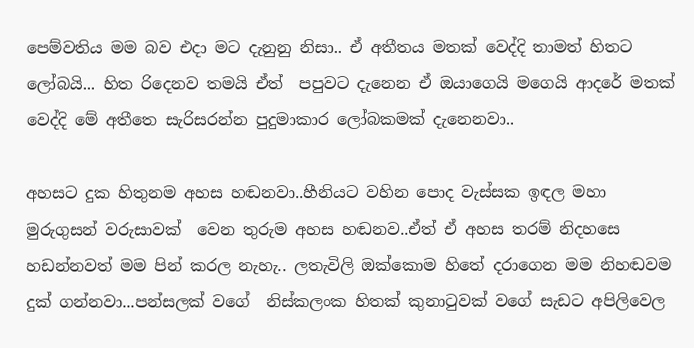පෙම්වතිය මම බව එදා මට දැනුනු නිසා.. ඒ අතීතය මතක් වෙද්දි තාමත් හිතට ලෝබයි... හිත රිදෙනව තමයි ඒත්  පපුවට දැනෙන ඒ ඔයාගෙයි මගෙයි ආදරේ මතක් වෙද්දි මේ අතීතෙ සැරිසරන්න පුදුමාකාර ලෝබකමක් දැනෙනවා..

අහසට දුක හිතුනම අහස හඬනවා..හීනියට වහින පොද වැස්සක ඉඳල මහා මුරුගුසන් වරුසාවක්  වෙන තුරුම අහස හඬනව..ඒත් ඒ අහස තරම් නිදහසෙ  හඩන්නවත් මම පින් කරල නැහැ.. ලතැවිලි ඔක්කොම හිතේ දරාගෙන මම නිහඬවම දුක් ගන්නවා...පන්සලක් වගේ  නිස්කලංක හිතක් කුනාටුවක් වගේ සැඩට අපිලිවෙල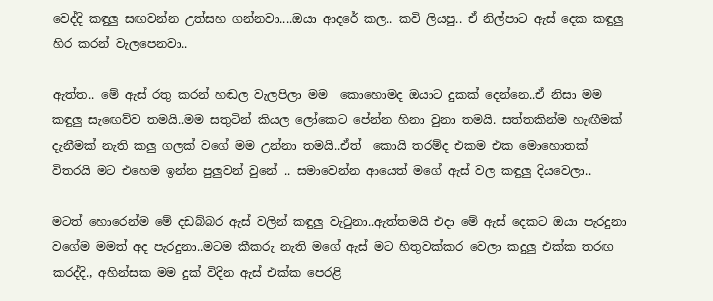වෙද්දි කඳුලු සඟවන්න උත්සහ ගන්නවා....ඔයා ආදරේ කල.. කවි ලියපු.. ඒ නිල්පාට ඇස් දෙක කඳුලු හිර කරන් වැලපෙනවා..

ඇත්ත.. මේ ඇස් රතු කරන් හඬල වැලපිලා මම  කොහොමද ඔයාට දුකක් දෙන්නෙ..ඒ නිසා මම කඳුලු සැඟෙව්ව තමයි..මම සතුටින් කියල ලෝකෙට පේන්න හිනා වුනා තමයි. සත්තකින්ම හැඟීමක් දැනීමක් නැති කලු ගලක් වගේ මම උන්නා තමයි..ඒත්  කොයි තරම්ද එකම එක මොහොතක් විතරයි මට එහෙම ඉන්න පුලුවන් වුනේ .. සමාවෙන්න ආයෙත් මගේ ඇස් වල කඳුලු දියවෙලා..

මටත් හොරෙන්ම මේ දඩබ්බර ඇස් වලින් කඳුලු වැටුනා..ඇත්තමයි එදා මේ ඇස් දෙකට ඔයා පැරදුනා වගේම මමත් අද පැරදුනා..මටම කීකරු නැති මගේ ඇස් මට හිතුවක්කර වෙලා කදුලු එක්ක තරඟ කරද්දි., අහින්සක මම දුක් විදින ඇස් එක්ක පෙරළි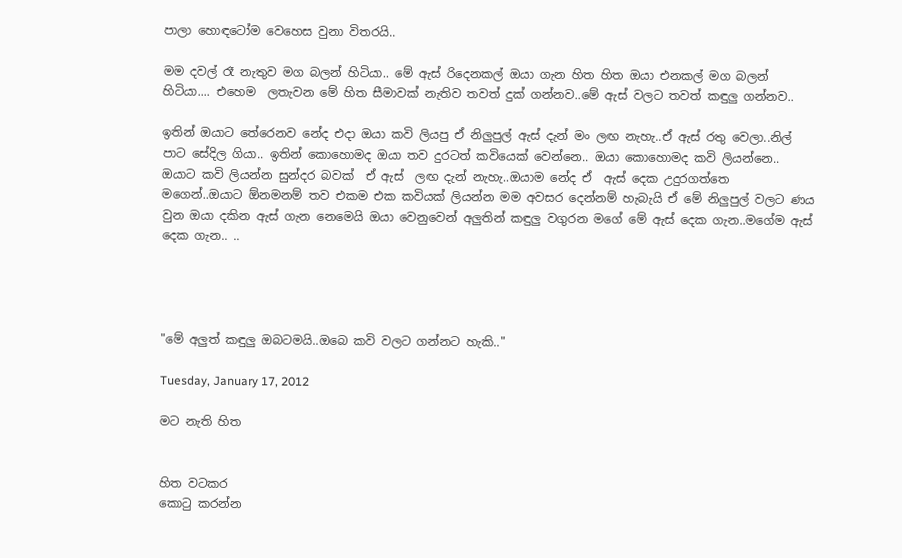පාලා හොඳටෝම වෙහෙස වුනා විතරයි..

මම දවල් රෑ නැතුව මග බලන් හිටියා.. මේ ඇස් රිදෙනකල් ඔයා ගැන හිත හිත ඔයා එනකල් මග බලන් හිටියා.... එහෙම  ලතැවන මේ හිත සීමාවක් නැතිව තවත් දුක් ගන්නව..මේ ඇස් වලට තවත් කඳුලු ගන්නව..

ඉතින් ඔයාට තේරෙනව නේද එදා ඔයා කවි ලියපු ඒ නිලුපුල් ඇස් දැන් මං ලඟ නැහැ..ඒ ඇස් රතු වෙලා..නිල් පාට සේදිල ගියා.. ඉතින් කොහොමද ඔයා තව දුරටත් කවියෙක් වෙන්නෙ.. ඔයා කොහොමද කවි ලියන්නෙ.. ඔයාට කවි ලියන්න සුන්දර බවක්  ඒ ඇස්  ලඟ දැන් නැහැ..ඔයාම නේද ඒ  ඇස් දෙක උදුරගත්තෙ මගෙන්..ඔයාට ඕනමනම් තව එකම එක කවියක් ලියන්න මම අවසර දෙන්නම් හැබැයි ඒ මේ නිලුපුල් වලට ණය වුන ඔයා දකින ඇස් ගැන නෙමෙයි ඔයා වෙනුවෙන් අලුතින් කඳුලු වගුරන මගේ මේ ඇස් දෙක ගැන..මගේම ඇස් දෙක ගැන.. ..




"මේ අලුත් කඳුලු ඔබටමයි..ඔබෙ කවි වලට ගන්නට හැකි.."

Tuesday, January 17, 2012

මට නැති හිත


හිත වටකර
කොටු කරන්න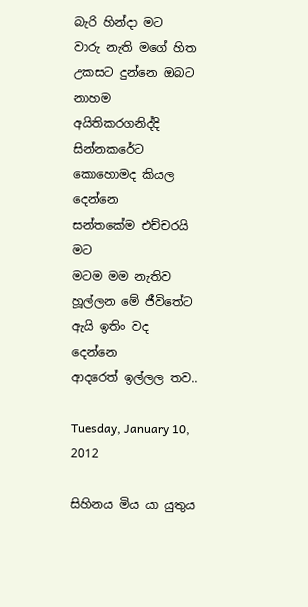බැරි හින්දා මට
වාරු නැති මගේ හිත
උකසට දුන්නෙ ඔබට
නාහම අයිතිකරගනිද්දි
සින්නකරේට
කොහොමද කියල දෙන්නෙ
සන්තකේම එච්චරයි මට
මටම මම නැතිව
හූල්ලන මේ ජීවිතේට
ඇයි ඉතිං වද දෙන්නෙ
ආදරෙත් ඉල්ලල තව..

Tuesday, January 10, 2012

සිහිනය මිය යා යුතුය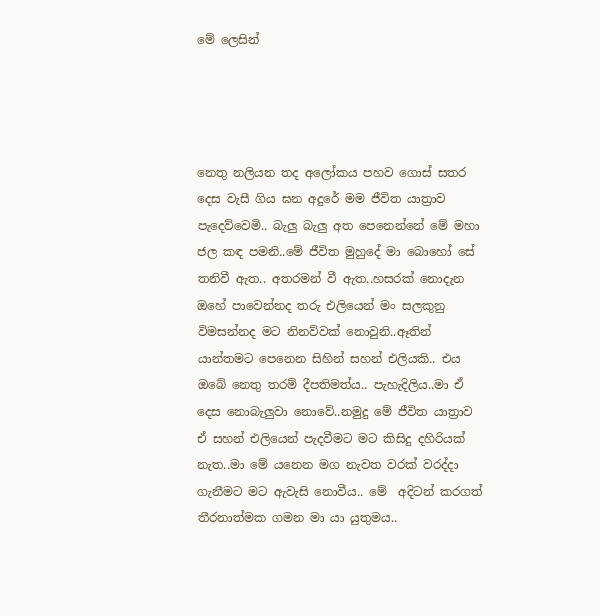මේ ලෙසින්




නෙතු නලියන තද අලෝකය පහව ගොස් සතර දෙස වැසී ගිය ඝන අදුරේ මම ජීවිත යාත්‍රාව පැදෙව්වෙමි.. බැලු බැලු අත පෙනෙන්නේ මේ මහා ජල කඳ පමනි..මේ ජීවිත මුහුදේ මා බොහෝ සේ තනිවී ඇත.. අතරමන් වී ඇත..හසරක් නොදැන ඔහේ පාවෙන්නද තරු එලියෙන් මං සලකුනු විමසන්නද මට නිනව්වක් නොවුනි..ඈතින් යාන්තමට පෙනෙන සිහින් සහන් එලියකි.. එය ඔබේ නෙතු තරම් දීපතිමත්ය.. පැහැදිලිය..මා ඒ දෙස නොබැලුවා නොවේ..නමුදු මේ ජීවිත යාත්‍රාව ඒ සහන් එලියෙන් පැදවීමට මට කිසිදු දහිරියක් නැත..මා මේ යනෙන මග නැවත වරක් වරද්දා ගැනීමට මට ඇවැසි නොවීය.. මේ  අදිටන් කරගත් තීරනාත්මක ගමන මා යා යුතුමය..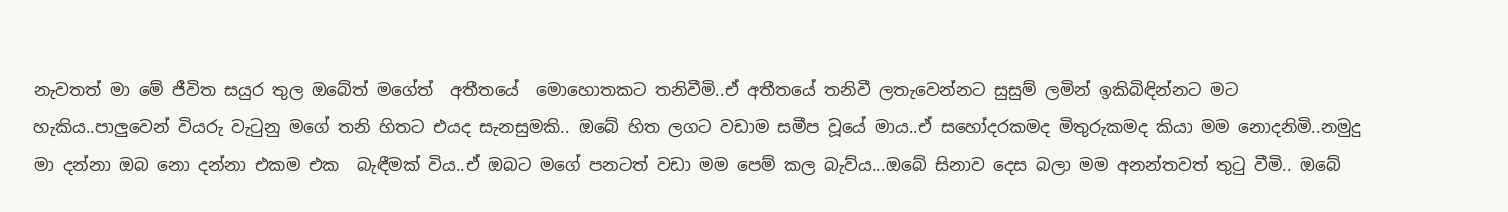නැවතත් මා මේ ජීවිත සයුර තුල ඔබේත් මගේත්  අතීතයේ  මොහොතකට තනිවීමි..ඒ අතීතයේ තනිවී ලතැවෙන්නට සුසුම් ලමින් ඉකිබිඳින්නට මට හැකිය..පාලුවෙන් වියරු වැටුනු මගේ තනි හිතට එයද සැනසුමකි.. ඔබේ හිත ලගට වඩාම සමීප වූයේ මාය..ඒ සහෝදරකමද මිතුරුකමද කියා මම නොදනිමි..නමුදු මා දන්නා ඔබ නො දන්නා එකම එක  බැඳීමක් විය..ඒ ඔබට මගේ පනටත් වඩා මම පෙම් කල බැව්ය...ඔබේ සිනාව දෙස බලා මම අනන්තවත් තුටු වීමි.. ඔබේ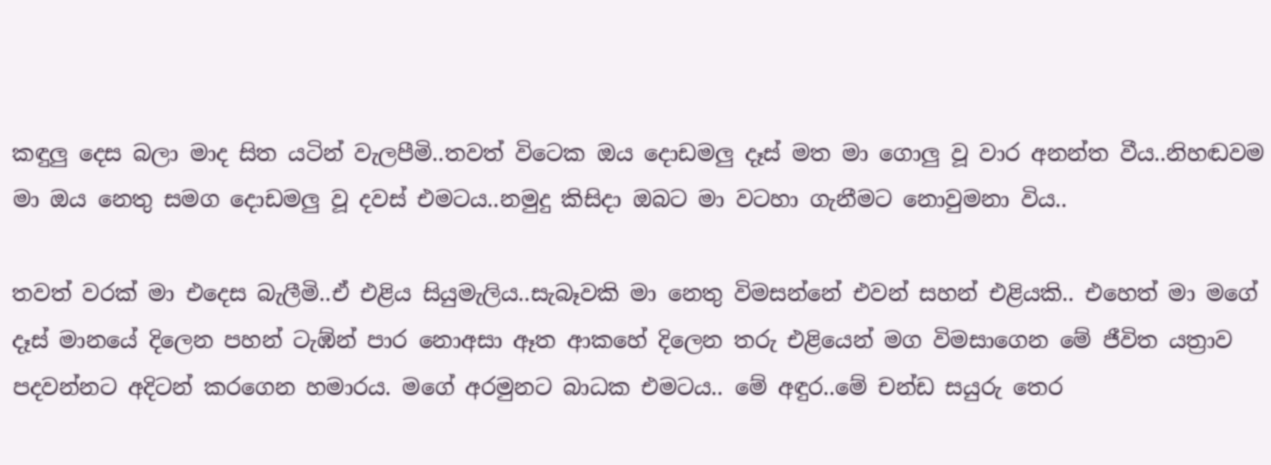කඳුලු දෙස බලා මාද සිත යටින් වැලපීමි..තවත් විටෙක ඔය දොඩමලු දෑස් මත මා ගොලු වූ වාර අනන්ත වීය..නිහඬවම මා ඔය නෙතු සමග දොඩමලු වූ දවස් එමටය..නමුදු කිසිදා ඔබට මා වටහා ගැනීමට නොවුමනා විය..

තවත් වරක් මා එදෙස බැලීමි..ඒ එළිය සියුමැලිය..සැබෑවකි මා නෙතු විමසන්නේ එවන් සහන් එළියකි.. එහෙත් මා මගේ දෑස් මානයේ දිලෙන පහන් ටැඹ්න් පාර නොඅසා ඈත ආකහේ දිලෙන තරු එළියෙන් මග විමසාගෙන මේ ජීවිත යත්‍රාව පදවන්නට අදිටන් කරගෙන හමාරය. මගේ අරමුනට බාධක එමටය.. මේ අඳුර..මේ චන්ඩ සයුරු තෙර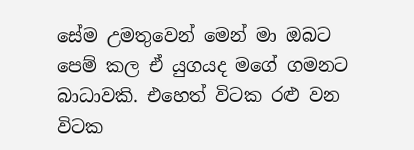සේම උමතුවෙන් මෙන් මා ඔබට පෙම් කල ඒ යුගයද මගේ ගමනට බාධාවකි. එහෙත් විටක රළු වන විටක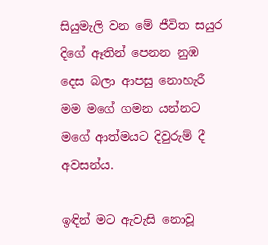සියුමැලි වන මේ ජීවිත සයුර දිගේ ඈතින් පෙනන නුඹ දෙස බලා ආපසු නොහැරී මම මගේ ගමන යන්නට මගේ ආත්මයට දිවුරුම් දී අවසන්ය.

ඉඳින් මට ඇවැසි නොවූ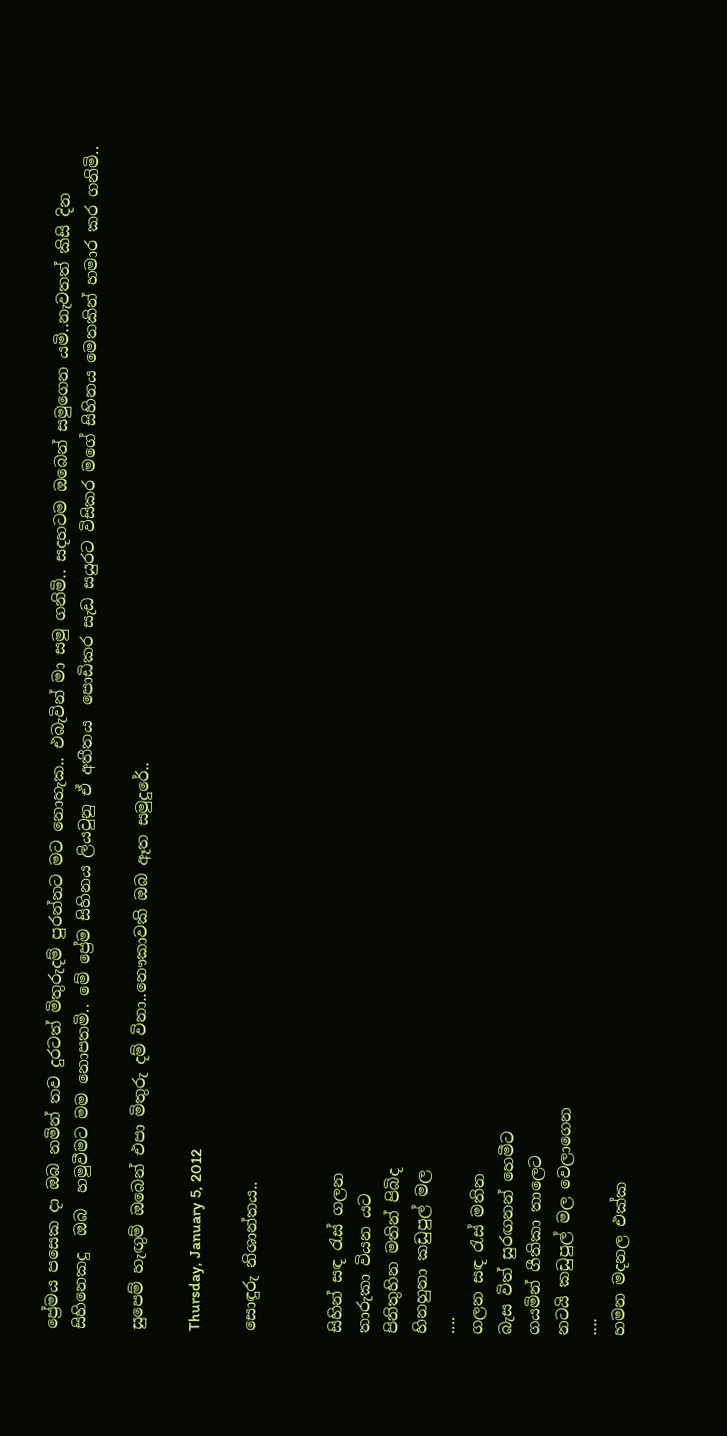ප්‍රේමය පසෙක දා ඔබ නමින් තව දුරටත් මිතුරුදම් පුරන්නට මට නොහැක.. එබැවින් මා සමු ගනිමි.. සදහටම ඔබෙන් සමුගෙන යමි..නැවතත් කිසි දින සිහිනෙකදු  ඔබ  හමුවීමට මම නොපතමි.. මේ ප්‍රේම සිහිනය ලියවුනු ඒ අතීතය  පොඩිකර සැඩ සයුරට විසිකර මගේ සිහිනය මෙතකින් හමාර කර ගනිමි..

සුපෙම් හැඟුම් ඔබෙන් එපා මිතුරු දම් විනා..නෞකාවකි ඔබ ඈත සමුදුරේ..

Thursday, January 5, 2012

සොඳුරු නිශාන්තය..


සිහින් සඳ රැස් ගලන
තාරුකා වියන යට
පිනිතුහින මතින් පිබිද
හිනහුනා කඩුපුල් මල
....
ගලන සඳ රැස් මතින
බැස විත් සුරඟනන් හෙමීට
ගයමින් ගීතිකා තාලෙට
නටයි කඩුපුල් මල වෙලාගෙන
....
හමන මදනල එක්ක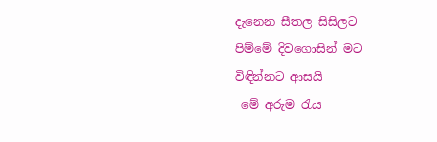දැනෙන සීතල සිසිලට
පිම්මේ දිවගොසින් මට
විඳින්නට ආසයි
 මේ අරුම රැය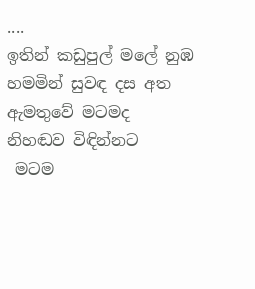....
ඉතින් කඩුපුල් මලේ නුඹ
හමමින් සුවඳ දස අත
ඇමතුවේ මටමද
නිහඬව විඳින්නට
 මටම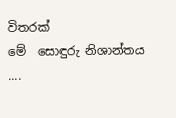විතරක්
මේ  සොඳුරු නිශාන්තය
....